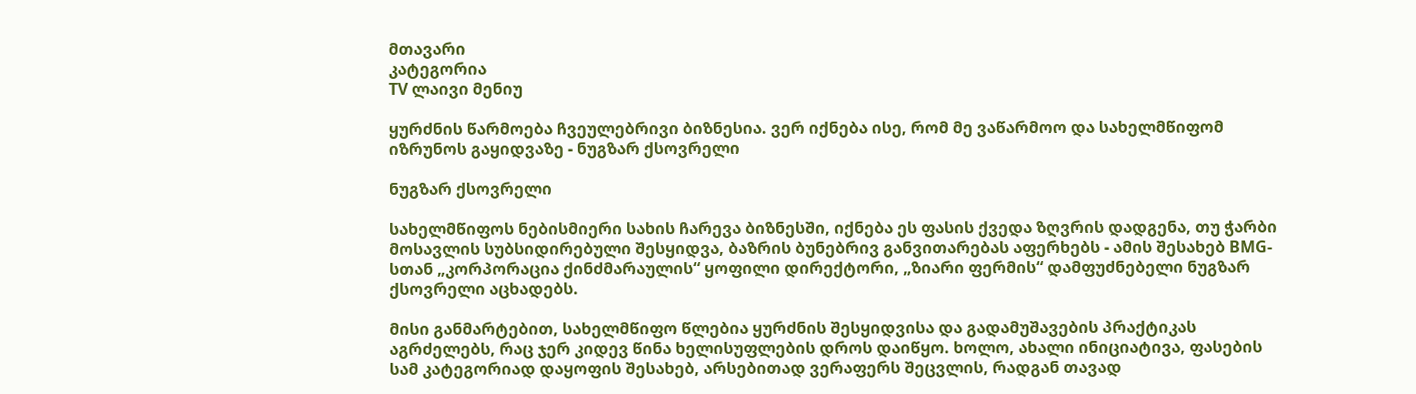მთავარი
კატეგორია
TV ლაივი მენიუ

ყურძნის წარმოება ჩვეულებრივი ბიზნესია. ვერ იქნება ისე, რომ მე ვაწარმოო და სახელმწიფომ იზრუნოს გაყიდვაზე - ნუგზარ ქსოვრელი

ნუგზარ ქსოვრელი

სახელმწიფოს ნებისმიერი სახის ჩარევა ბიზნესში, იქნება ეს ფასის ქვედა ზღვრის დადგენა, თუ ჭარბი მოსავლის სუბსიდირებული შესყიდვა, ბაზრის ბუნებრივ განვითარებას აფერხებს - ამის შესახებ BMG-სთან „კორპორაცია ქინძმარაულის“ ყოფილი დირექტორი, „ზიარი ფერმის“ დამფუძნებელი ნუგზარ ქსოვრელი აცხადებს.

მისი განმარტებით, სახელმწიფო წლებია ყურძნის შესყიდვისა და გადამუშავების პრაქტიკას აგრძელებს, რაც ჯერ კიდევ წინა ხელისუფლების დროს დაიწყო. ხოლო, ახალი ინიციატივა, ფასების სამ კატეგორიად დაყოფის შესახებ, არსებითად ვერაფერს შეცვლის, რადგან თავად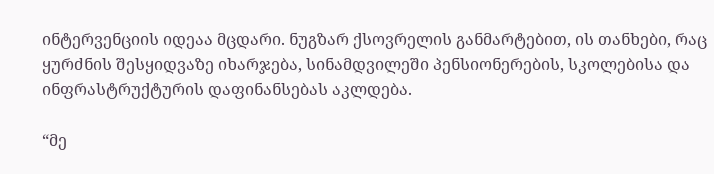ინტერვენციის იდეაა მცდარი. ნუგზარ ქსოვრელის განმარტებით, ის თანხები, რაც ყურძნის შესყიდვაზე იხარჯება, სინამდვილეში პენსიონერების, სკოლებისა და ინფრასტრუქტურის დაფინანსებას აკლდება.

“მე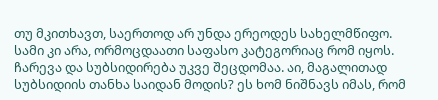თუ მკითხავთ, საერთოდ არ უნდა ერეოდეს სახელმწიფო. სამი კი არა, ორმოცდაათი საფასო კატეგორიაც რომ იყოს. ჩარევა და სუბსიდირება უკვე შეცდომაა. აი, მაგალითად სუბსიდიის თანხა საიდან მოდის? ეს ხომ ნიშნავს იმას, რომ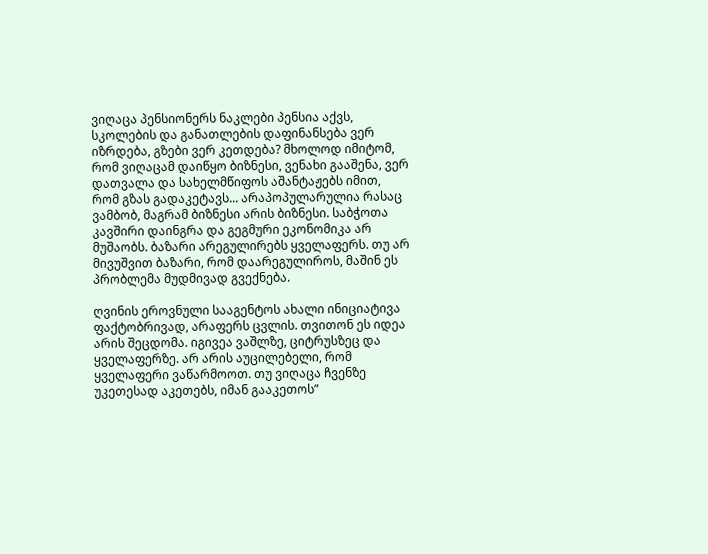ვიღაცა პენსიონერს ნაკლები პენსია აქვს, სკოლების და განათლების დაფინანსება ვერ იზრდება, გზები ვერ კეთდება? მხოლოდ იმიტომ, რომ ვიღაცამ დაიწყო ბიზნესი, ვენახი გააშენა, ვერ დათვალა და სახელმწიფოს აშანტაჟებს იმით, რომ გზას გადაკეტავს... არაპოპულარულია რასაც ვამბობ, მაგრამ ბიზნესი არის ბიზნესი. საბჭოთა კავშირი დაინგრა და გეგმური ეკონომიკა არ მუშაობს. ბაზარი არეგულირებს ყველაფერს. თუ არ მივუშვით ბაზარი, რომ დაარეგულიროს, მაშინ ეს პრობლემა მუდმივად გვექნება.

ღვინის ეროვნული სააგენტოს ახალი ინიციატივა ფაქტობრივად, არაფერს ცვლის. თვითონ ეს იდეა არის შეცდომა. იგივეა ვაშლზე, ციტრუსზეც და ყველაფერზე. არ არის აუცილებელი, რომ ყველაფერი ვაწარმოოთ. თუ ვიღაცა ჩვენზე უკეთესად აკეთებს, იმან გააკეთოს”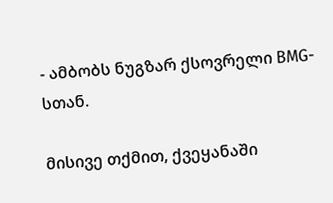- ამბობს ნუგზარ ქსოვრელი BMG-სთან.

მისივე თქმით, ქვეყანაში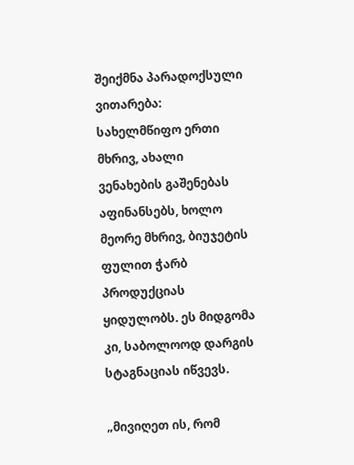შეიქმნა პარადოქსული ვითარება: სახელმწიფო ერთი მხრივ, ახალი ვენახების გაშენებას აფინანსებს, ხოლო მეორე მხრივ, ბიუჯეტის ფულით ჭარბ პროდუქციას ყიდულობს. ეს მიდგომა კი, საბოლოოდ დარგის სტაგნაციას იწვევს.

„მივიღეთ ის, რომ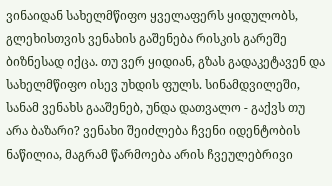ვინაიდან სახელმწიფო ყველაფერს ყიდულობს, გლეხისთვის ვენახის გაშენება რისკის გარეშე ბიზნესად იქცა. თუ ვერ ყიდიან, გზას გადაკეტავენ და სახელმწიფო ისევ უხდის ფულს. სინამდვილეში, სანამ ვენახს გააშენებ, უნდა დათვალო - გაქვს თუ არა ბაზარი? ვენახი შეიძლება ჩვენი იდენტობის ნაწილია, მაგრამ წარმოება არის ჩვეულებრივი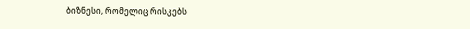ბიზნესი, რომელიც რისკებს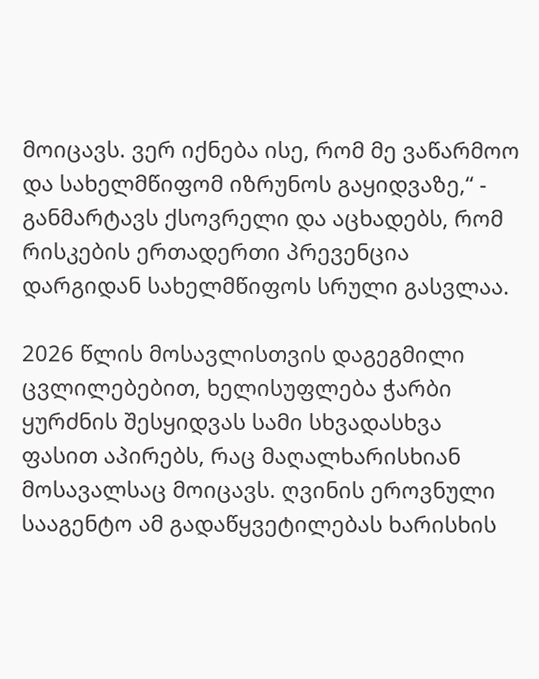მოიცავს. ვერ იქნება ისე, რომ მე ვაწარმოო და სახელმწიფომ იზრუნოს გაყიდვაზე,“ - განმარტავს ქსოვრელი და აცხადებს, რომ რისკების ერთადერთი პრევენცია დარგიდან სახელმწიფოს სრული გასვლაა.

2026 წლის მოსავლისთვის დაგეგმილი ცვლილებებით, ხელისუფლება ჭარბი ყურძნის შესყიდვას სამი სხვადასხვა ფასით აპირებს, რაც მაღალხარისხიან მოსავალსაც მოიცავს. ღვინის ეროვნული სააგენტო ამ გადაწყვეტილებას ხარისხის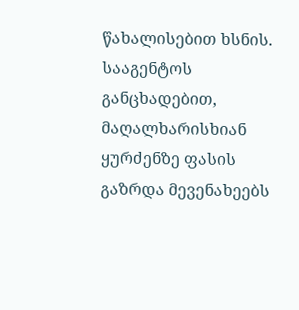წახალისებით ხსნის. სააგენტოს განცხადებით, მაღალხარისხიან ყურძენზე ფასის გაზრდა მევენახეებს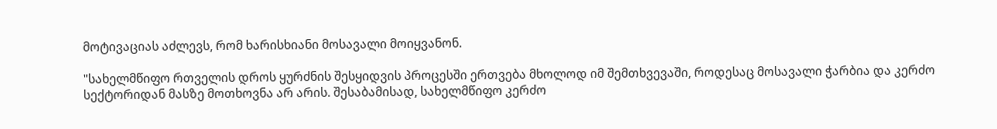მოტივაციას აძლევს, რომ ხარისხიანი მოსავალი მოიყვანონ.

"სახელმწიფო რთველის დროს ყურძნის შესყიდვის პროცესში ერთვება მხოლოდ იმ შემთხვევაში, როდესაც მოსავალი ჭარბია და კერძო სექტორიდან მასზე მოთხოვნა არ არის. შესაბამისად, სახელმწიფო კერძო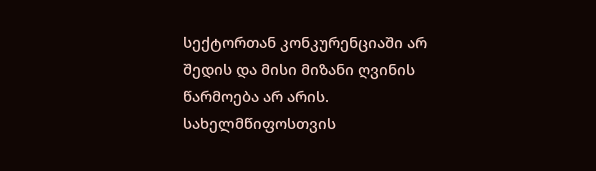სექტორთან კონკურენციაში არ შედის და მისი მიზანი ღვინის წარმოება არ არის. სახელმწიფოსთვის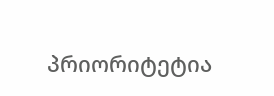პრიორიტეტია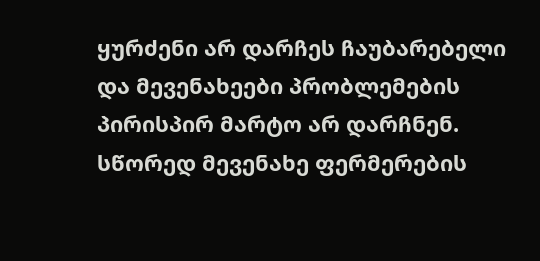ყურძენი არ დარჩეს ჩაუბარებელი და მევენახეები პრობლემების პირისპირ მარტო არ დარჩნენ. სწორედ მევენახე ფერმერების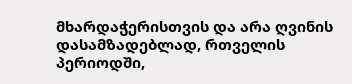მხარდაჭერისთვის და არა ღვინის დასამზადებლად, რთველის პერიოდში,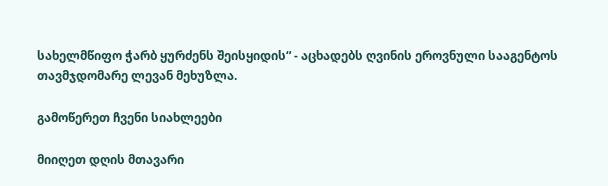სახელმწიფო ჭარბ ყურძენს შეისყიდის“ - აცხადებს ღვინის ეროვნული სააგენტოს თავმჯდომარე ლევან მეხუზლა.

გამოწერეთ ჩვენი სიახლეები

მიიღეთ დღის მთავარი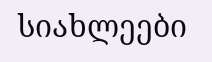სიახლეები